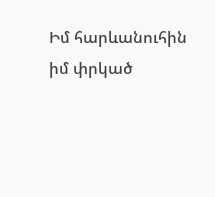Իմ հարևանուհին իմ փրկած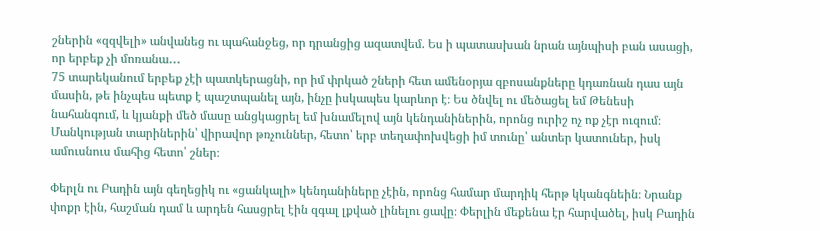շներին «զզվելի» անվանեց ու պահանջեց, որ դրանցից ազատվեմ. Ես ի պատասխան նրան այնպիսի բան ասացի, որ երբեք չի մոռանա․․․
75 տարեկանում երբեք չէի պատկերացնի, որ իմ փրկած շների հետ ամենօրյա զբոսանքները կդառնան դաս այն մասին, թե ինչպես պետք է պաշտպանել այն, ինչը իսկապես կարևոր է։ Ես ծնվել ու մեծացել եմ Թենեսի նահանգում, և կյանքի մեծ մասը անցկացրել եմ խնամելով այն կենդանիներին, որոնց ուրիշ ոչ ոք չէր ուզում։ Մանկության տարիներին՝ վիրավոր թռչուններ, հետո՝ երբ տեղափոխվեցի իմ տունը՝ անտեր կատուներ, իսկ ամուսնուս մահից հետո՝ շներ։

Փերլն ու Բադին այն գեղեցիկ ու «ցանկալի» կենդանիները չէին, որոնց համար մարդիկ հերթ կկանգնեին։ Նրանք փոքր էին, հաշման դամ և արդեն հասցրել էին զգալ լքված լինելու ցավը։ Փերլին մեքենա էր հարվածել, իսկ Բադին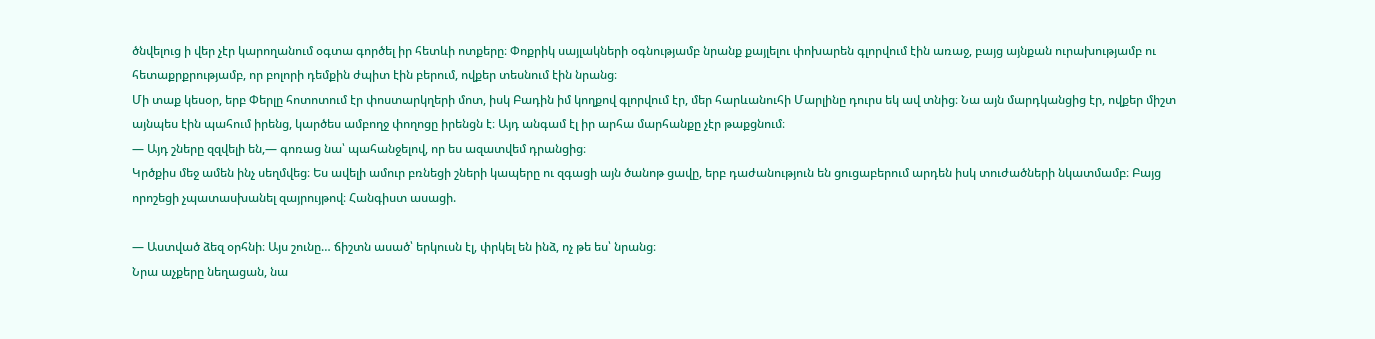ծնվելուց ի վեր չէր կարողանում օգտա գործել իր հետևի ոտքերը։ Փոքրիկ սայլակների օգնությամբ նրանք քայլելու փոխարեն գլորվում էին առաջ, բայց այնքան ուրախությամբ ու հետաքրքրությամբ, որ բոլորի դեմքին ժպիտ էին բերում, ովքեր տեսնում էին նրանց։
Մի տաք կեսօր, երբ Փերլը հոտոտում էր փոստարկղերի մոտ, իսկ Բադին իմ կողքով գլորվում էր, մեր հարևանուհի Մարլինը դուրս եկ ավ տնից։ Նա այն մարդկանցից էր, ովքեր միշտ այնպես էին պահում իրենց, կարծես ամբողջ փողոցը իրենցն է։ Այդ անգամ էլ իր արհա մարհանքը չէր թաքցնում։
— Այդ շները զզվելի են,— գոռաց նա՝ պահանջելով, որ ես ազատվեմ դրանցից։
Կրծքիս մեջ ամեն ինչ սեղմվեց։ Ես ավելի ամուր բռնեցի շների կապերը ու զգացի այն ծանոթ ցավը, երբ դաժանություն են ցուցաբերում արդեն իսկ տուժածների նկատմամբ։ Բայց որոշեցի չպատասխանել զայրույթով։ Հանգիստ ասացի.

— Աստված ձեզ օրհնի։ Այս շունը… ճիշտն ասած՝ երկուսն էլ, փրկել են ինձ, ոչ թե ես՝ նրանց։
Նրա աչքերը նեղացան, նա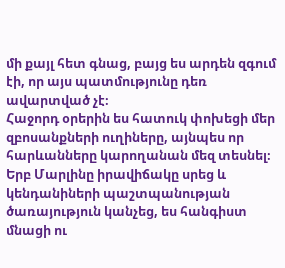մի քայլ հետ գնաց, բայց ես արդեն զգում էի, որ այս պատմությունը դեռ ավարտված չէ։
Հաջորդ օրերին ես հատուկ փոխեցի մեր զբոսանքների ուղիները, այնպես որ հարևանները կարողանան մեզ տեսնել։ Երբ Մարլինը իրավիճակը սրեց և կենդանիների պաշտպանության ծառայություն կանչեց, ես հանգիստ մնացի ու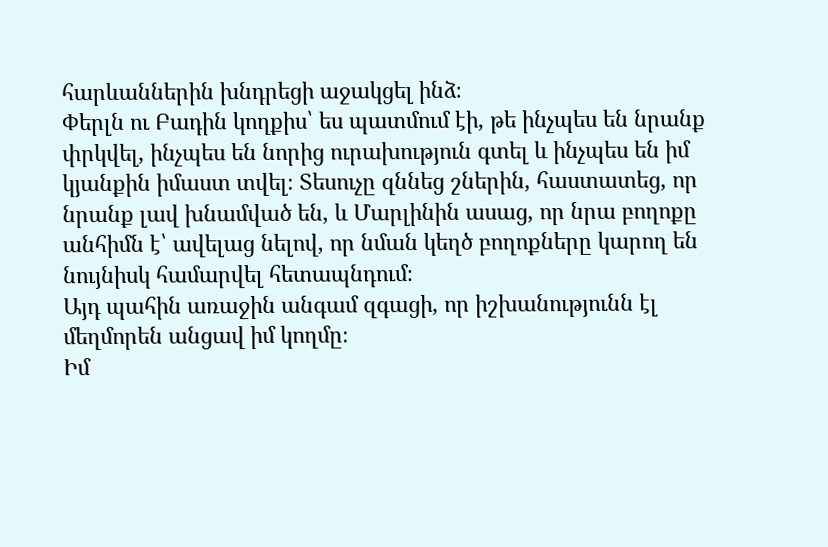հարևաններին խնդրեցի աջակցել ինձ։
Փերլն ու Բադին կողքիս՝ ես պատմում էի, թե ինչպես են նրանք փրկվել, ինչպես են նորից ուրախություն գտել և ինչպես են իմ կյանքին իմաստ տվել։ Տեսուչը զննեց շներին, հաստատեց, որ նրանք լավ խնամված են, և Մարլինին ասաց, որ նրա բողոքը անհիմն է՝ ավելաց նելով, որ նման կեղծ բողոքները կարող են նույնիսկ համարվել հետապնդում։
Այդ պահին առաջին անգամ զգացի, որ իշխանությունն էլ մեղմորեն անցավ իմ կողմը։
Իմ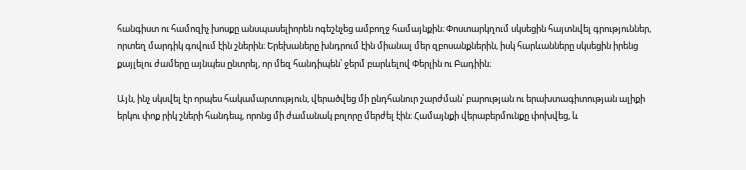հանգիստ ու համոզիչ խոսքը անսպասելիորեն ոգեշնչեց ամբողջ համայնքին։ Փոստարկղում սկսեցին հայտնվել գրություններ, որտեղ մարդիկ գովում էին շներին։ Երեխաները խնդրում էին միանալ մեր զբոսանքներին, իսկ հարևանները սկսեցին իրենց քայլելու ժամերը այնպես ընտրել, որ մեզ հանդիպեն՝ ջերմ բարևելով Փերլին ու Բադիին։

Այն, ինչ սկսվել էր որպես հակամարտություն, վերածվեց մի ընդհանուր շարժման՝ բարության ու երախտագիտության ալիքի երկու փոք րիկ շների հանդեպ, որոնց մի ժամանակ բոլորը մերժել էին։ Համայնքի վերաբերմունքը փոխվեց, և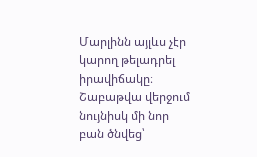Մարլինն այլևս չէր կարող թելադրել իրավիճակը։
Շաբաթվա վերջում նույնիսկ մի նոր բան ծնվեց՝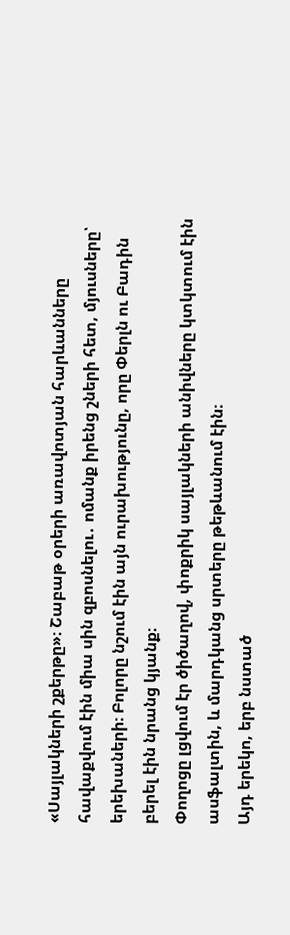«Սայլակների շքերթը»։ Շաբաթ օրերի առավոտյան հարևանները հավաքվում էին միա սին զբոսնելու․ ոմանք իրենց շների հետ, մյուսները՝ երեխաների։ Բոլորը նշում էին այն ուրախությունը, որը Փերլն ու Բադին բերել էին նրանց կյանք։
Փողոցը լցվում էր ծիծաղով, փոքրիկ սայլակների անիվները կտկտում էին ասֆալտին, և մարդկանց սրտերը թեթևանում էին։
Այդ երեկո, երբ նստած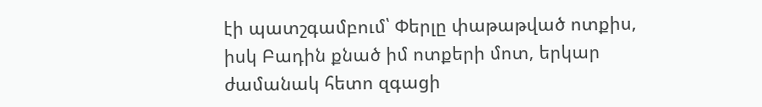էի պատշգամբում՝ Փերլը փաթաթված ոտքիս, իսկ Բադին քնած իմ ոտքերի մոտ, երկար ժամանակ հետո զգացի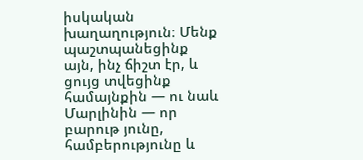իսկական խաղաղություն։ Մենք պաշտպանեցինք այն, ինչ ճիշտ էր, և ցույց տվեցինք համայնքին — ու նաև Մարլինին — որ բարութ յունը, համբերությունը և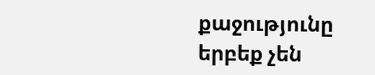քաջությունը երբեք չեն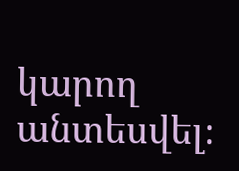կարող անտեսվել։